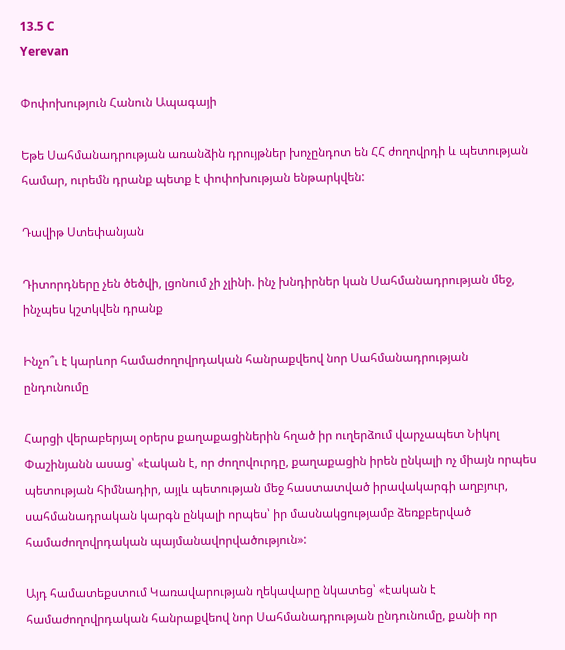13.5 C
Yerevan

Փոփոխություն Հանուն Ապագայի

Եթե Սահմանադրության առանձին դրույթներ խոչընդոտ են ՀՀ ժողովրդի և պետության համար, ուրեմն դրանք պետք է փոփոխության ենթարկվեն:

Դավիթ Ստեփանյան

Դիտորդները չեն ծեծվի, լցոնում չի չլինի. ինչ խնդիրներ կան Սահմանադրության մեջ, ինչպես կշտկվեն դրանք

Ինչո՞ւ է կարևոր համաժողովրդական հանրաքվեով նոր Սահմանադրության ընդունումը

Հարցի վերաբերյալ օրերս քաղաքացիներին հղած իր ուղերձում վարչապետ Նիկոլ Փաշինյանն ասաց՝ «էական է, որ ժողովուրդը, քաղաքացին իրեն ընկալի ոչ միայն որպես պետության հիմնադիր, այլև պետության մեջ հաստատված իրավակարգի աղբյուր, սահմանադրական կարգն ընկալի որպես՝ իր մասնակցությամբ ձեռքբերված համաժողովրդական պայմանավորվածություն»:

Այդ համատեքստում Կառավարության ղեկավարը նկատեց՝ «էական է համաժողովրդական հանրաքվեով նոր Սահմանադրության ընդունումը, քանի որ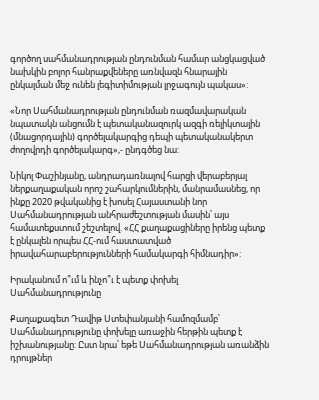գործող սահմանադրության ընդունման համար անցկացված նախկին բոլոր հանրաքվեները առնվազն հնարային ընկալման մեջ ունեն լեգիտիմության լրջագույն պակաս»:

«Նոր Սահմանադրության ընդունման ռազմավարական նպատակն անցումն է պետականազուրկ ազգի ռելիկտային (մնացորդային) գործելակարգից դեպի պետականակերտ ժողովրդի գործելակարգ»,- ընդգծեց նա:

Նիկոլ Փաշինյանը, անդրադառնալով հարցի վերաբերյալ ներքաղաքական որոշ շահարկումներին, մանրամասնեց, որ ինքը 2020 թվականից է խոսել Հայաստանի նոր Սահմանադրության անհրաժեշտության մասին՝ այս համատեքստում շեշտելով. «ՀՀ քաղաքացիները իրենց պետք է ընկալեն որպես ՀՀ-ում հաստատված իրավահարաբերությունների համակարգի հիմնադիր»:

Իրականում ո՞ւմ և ինչո՞ւ է պետք փոխել Սահմանադրությունը

Քաղաքագետ Դավիթ Ստեփանյանի համոզմամբ՝ Սահմանադրությունը փոխելը առաջին հերթին պետք է իշխանությանը: Ըստ նրա՝ եթե Սահմանադրության առանձին դրույթներ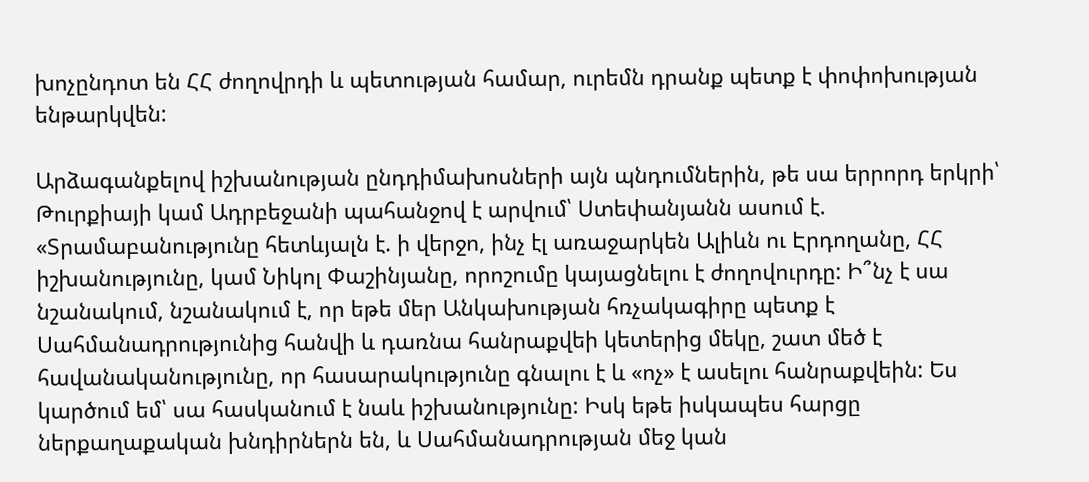խոչընդոտ են ՀՀ ժողովրդի և պետության համար, ուրեմն դրանք պետք է փոփոխության ենթարկվեն:

Արձագանքելով իշխանության ընդդիմախոսների այն պնդումներին, թե սա երրորդ երկրի՝ Թուրքիայի կամ Ադրբեջանի պահանջով է արվում՝ Ստեփանյանն ասում է. «Տրամաբանությունը հետևյալն է. ի վերջո, ինչ էլ առաջարկեն Ալիևն ու Էրդողանը, ՀՀ իշխանությունը, կամ Նիկոլ Փաշինյանը, որոշումը կայացնելու է ժողովուրդը: Ի՞նչ է սա նշանակում, նշանակում է, որ եթե մեր Անկախության հռչակագիրը պետք է Սահմանադրությունից հանվի և դառնա հանրաքվեի կետերից մեկը, շատ մեծ է հավանականությունը, որ հասարակությունը գնալու է և «ոչ» է ասելու հանրաքվեին: Ես կարծում եմ՝ սա հասկանում է նաև իշխանությունը: Իսկ եթե իսկապես հարցը ներքաղաքական խնդիրներն են, և Սահմանադրության մեջ կան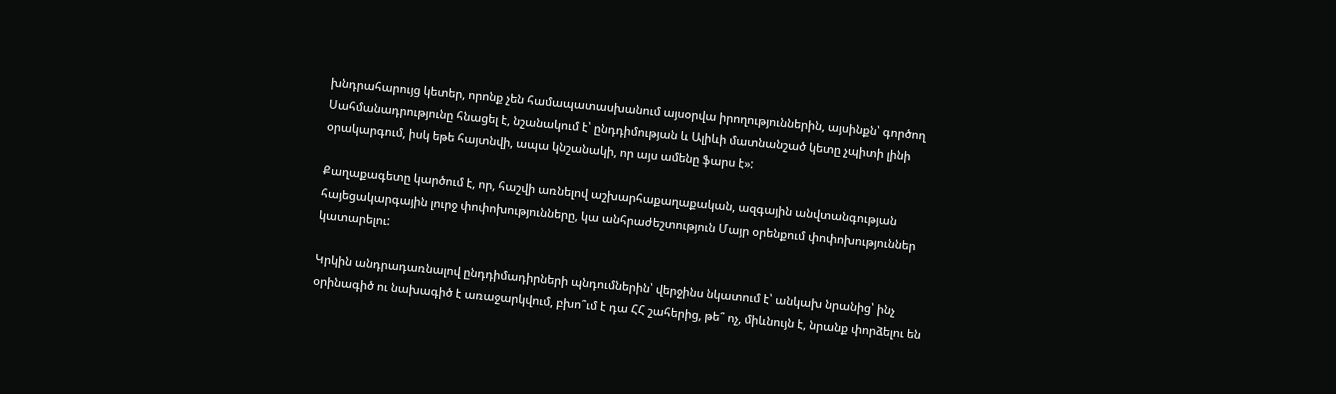խնդրահարույց կետեր, որոնք չեն համապատասխանում այսօրվա իրողություններին, այսինքն՝ գործող Սահմանադրությունը հնացել է, նշանակում է՝ ընդդիմության և Ալիևի մատնանշած կետը չպիտի լինի օրակարգում, իսկ եթե հայտնվի, ապա կնշանակի, որ այս ամենը ֆարս է»:

Քաղաքագետը կարծում է, որ, հաշվի առնելով աշխարհաքաղաքական, ազգային անվտանգության հայեցակարգային լուրջ փոփոխությունները, կա անհրաժեշտություն Մայր օրենքում փոփոխություններ կատարելու:

Կրկին անդրադառնալով ընդդիմադիրների պնդումներին՝ վերջինս նկատում է՝ անկախ նրանից՝ ինչ օրինագիծ ու նախագիծ է առաջարկվում, բխո՞ւմ է դա ՀՀ շահերից, թե՞ ոչ, միևնույն է, նրանք փորձելու են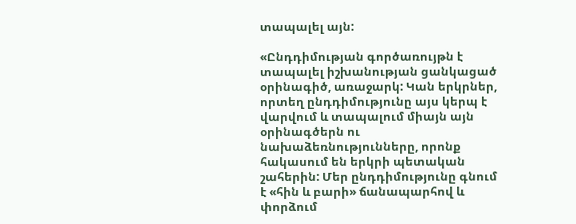տապալել այն:

«Ընդդիմության գործառույթն է տապալել իշխանության ցանկացած օրինագիծ, առաջարկ: Կան երկրներ, որտեղ ընդդիմությունը այս կերպ է վարվում և տապալում միայն այն օրինագծերն ու նախաձեռնությունները, որոնք հակասում են երկրի պետական շահերին: Մեր ընդդիմությունը գնում է «հին և բարի» ճանապարհով և փորձում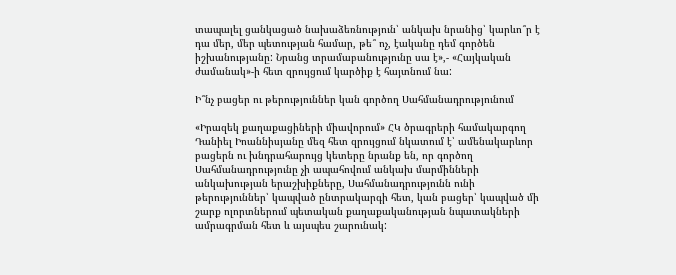տապալել ցանկացած նախաձեռնություն՝ անկախ նրանից՝ կարևո՞ր է դա մեր, մեր պետության համար, թե՞ ոչ, էականը դեմ գործեն իշխանությանը: Նրանց տրամաբանությունը սա է»,- «Հայկական ժամանակ»-ի հետ զրույցում կարծիք է հայտնում նա:

Ի՞նչ բացեր ու թերություններ կան գործող Սահմանադրությունում

«Իրազեկ քաղաքացիների միավորում» ՀԿ ծրագրերի համակարգող Դանիել Իոաննիսյանը մեզ հետ զրույցում նկատում է՝ ամենակարևոր բացերն ու խնդրահարույց կետերը նրանք են, որ գործող Սահմանադրությունը չի ապահովում անկախ մարմինների անկախության երաշխիքները, Սահմանադրությունն ունի թերություններ՝ կապված ընտրակարգի հետ, կան բացեր՝ կապված մի շարք ոլորտներում պետական քաղաքականության նպատակների ամրագրման հետ և այսպես շարունակ: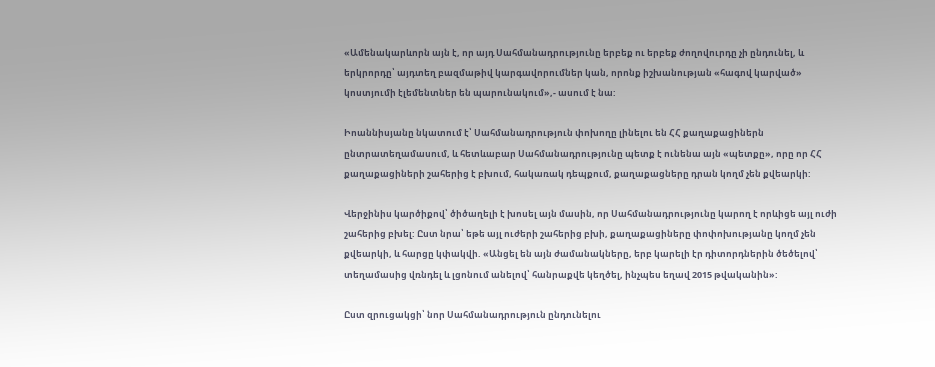«Ամենակարևորն այն է, որ այդ Սահմանադրությունը երբեք ու երբեք ժողովուրդը չի ընդունել, և երկրորդը՝ այդտեղ բազմաթիվ կարգավորումներ կան, որոնք իշխանության «հագով կարված» կոստյումի էլեմենտներ են պարունակում»,- ասում է նա:

Իոաննիսյանը նկատում է՝ Սահմանադրություն փոխողը լինելու են ՀՀ քաղաքացիներն ընտրատեղամասում, և հետևաբար Սահմանադրությունը պետք է ունենա այն «պետքը», որը որ ՀՀ քաղաքացիների շահերից է բխում, հակառակ դեպքում, քաղաքացները դրան կողմ չեն քվեարկի:

Վերջինիս կարծիքով՝ ծիծաղելի է խոսել այն մասին, որ Սահմանադրությունը կարող է որևիցե այլ ուժի շահերից բխել: Ըստ նրա՝ եթե այլ ուժերի շահերից բխի, քաղաքացիները փոփոխությանը կողմ չեն քվեարկի, և հարցը կփակվի. «Անցել են այն ժամանակները, երբ կարելի էր դիտորդներին ծեծելով՝ տեղամասից վռնդել և լցոնում անելով՝ հանրաքվե կեղծել, ինչպես եղավ 2015 թվականին»:

Ըստ զրուցակցի՝ նոր Սահմանադրություն ընդունելու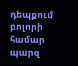դեպքում բոլորի համար պարզ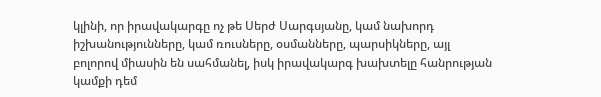կլինի, որ իրավակարգը ոչ թե Սերժ Սարգսյանը, կամ նախորդ իշխանությունները, կամ ռուսները, օսմանները, պարսիկները, այլ բոլորով միասին են սահմանել, իսկ իրավակարգ խախտելը հանրության կամքի դեմ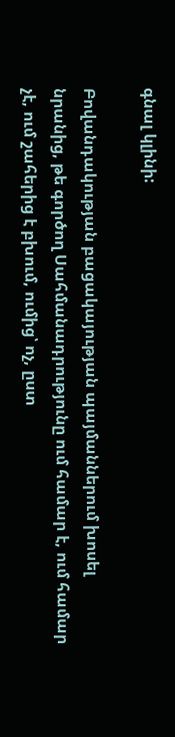գնալ կլինի:

Բովանդակության բացակայության պայմաններում խոսել նրանից, թե գործող Սահմանադրությունը ում համար է, ում համար չէ, ում շահերից է բխում, ումից՝ ոչ, ըստ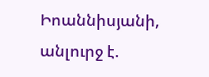Իոաննիսյանի, անլուրջ է.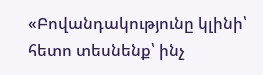«Բովանդակությունը կլինի՝ հետո տեսնենք՝ ինչ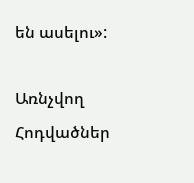են ասելու»:

Առնչվող Հոդվածներ